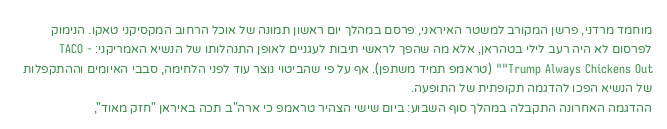מוחמד מרדני, פרשן המקורב למשטר האיראני, פרסם במהלך יום ראשון תמונה של אוכל הרחוב המקסיקני טאקו. הנימוק לפרסום לא היה רעב לילי בטהראן, אלא מה שהפך לראשי תיבות לעגניים לאופן התנהלותו של הנשיא האמריקני: TACO - "Trump Always Chickens Out" (טראמפ תמיד משתפן). אף על פי שהביטוי נוצר עוד לפני הלחימה, סבבי האיומים וההתקפלות של הנשיא הפכו להדגמה תקופתית של התופעה.
ההדגמה האחרונה התקבלה במהלך סוף השבוע: ביום שישי הצהיר טראמפ כי ארה"ב תכה באיראן "חזק מאוד",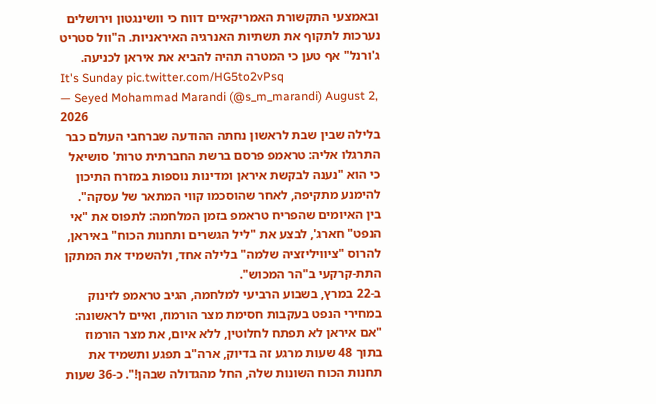ובאמצעי התקשורת האמריקאיים דווח כי וושינגטון וירושלים נערכות לתקוף את תשתיות האנרגיה האיראניות. ה"וול סטריט ג'ורנל" אף טען כי המטרה תהיה להביא את איראן לכניעה.
It's Sunday pic.twitter.com/HG5to2vPsq
— Seyed Mohammad Marandi (@s_m_marandi) August 2, 2026
בלילה שבין שבת לראשון נחתה ההודעה שברחבי העולם כבר התרגלו אליה: טראמפ פרסם ברשת החברתית טרות' סושיאל כי הוא "נענה לבקשת איראן ומדינות נוספות במזרח התיכון להימנע מתקיפה, לאחר שהוסכמו קווי המתאר של עסקה".
בין האיומים שהפריח טראמפ בזמן המלחמה: לתפוס את "אי הנפט" חארג', לבצע את "ליל הגשרים ותחנות הכוח" באיראן, להרוס "ציוויליזציה שלמה" בלילה אחד, ולהשמיד את המתקן התת-קרקעי ב"הר המכוש".
ב-22 במרץ, בשבוע הרביעי למלחמה, הגיב טראמפ לזינוק במחירי הנפט בעקבות חסימת מצר הורמוז, ואיים לראשונה: "אם איראן לא תפתח לחלוטין, ללא איום, את מצר הורמוז בתוך 48 שעות מרגע זה בדיוק, ארה"ב תפגע ותשמיד את תחנות הכוח השונות שלה, החל מהגדולה שבהן!". כ-36 שעות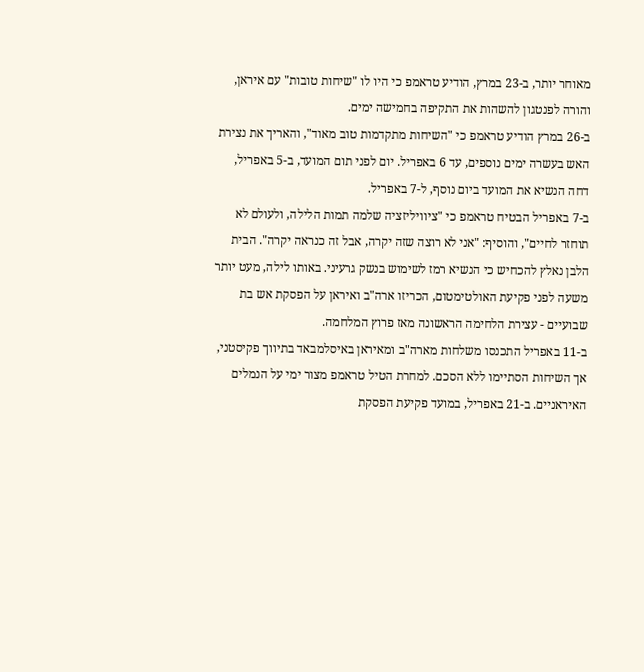מאוחר יותר, ב-23 במרץ, הודיע טראמפ כי היו לו "שיחות טובות" עם איראן, והורה לפנטגון להשהות את התקיפה בחמישה ימים.
ב-26 במרץ הודיע טראמפ כי "השיחות מתקדמות טוב מאוד", והאריך את נצירת האש בעשרה ימים נוספים, עד 6 באפריל. יום לפני תום המועד, ב-5 באפריל, דחה הנשיא את המועד ביום נוסף, ל-7 באפריל.
ב-7 באפריל הבטיח טראמפ כי "ציוויליזציה שלמה תמות הלילה, ולעולם לא תוחזר לחיים", והוסיף: "אני לא רוצה שזה יקרה, אבל זה כנראה יקרה". הבית הלבן נאלץ להכחיש כי הנשיא רמז לשימוש בנשק גרעיני. באותו לילה, מעט יותר משעה לפני פקיעת האולטימטום, הכריזו ארה"ב ואיראן על הפסקת אש בת שבועיים - עצירת הלחימה הראשונה מאז פרוץ המלחמה.
ב-11 באפריל התכנסו משלחות מארה"ב ומאיראן באיסלמבאד בתיווך פקיסטני, אך השיחות הסתיימו ללא הסכם. למחרת הטיל טראמפ מצור ימי על הנמלים האיראניים. ב-21 באפריל, במועד פקיעת הפסקת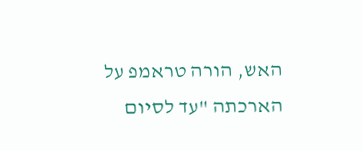האש, הורה טראמפ על הארכתה "עד לסיום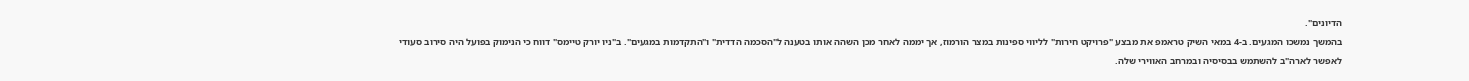הדיונים".
בהמשך נמשכו המגעים. ב-4 במאי השיק טראמפ את מבצע "פרויקט חירות" לליווי ספינות במצר הורמוז, אך יממה לאחר מכן השהה אותו בטענה ל"הסכמה הדדית" ו"התקדמות במגעים". ב"ניו יורק טיימס" דווח כי הנימוק בפועל היה סירוב סעודי לאפשר לארה"ב להשתמש בבסיסיה ובמרחב האווירי שלה.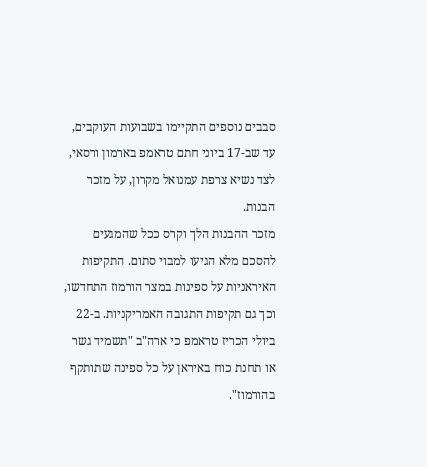סבבים נוספים התקיימו בשבועות העוקבים, עד שב-17 ביוני חתם טראמפ בארמון ורסאי, לצד נשיא צרפת עמנואל מקרון, על מזכר הבנות.
מזכר ההבנות הלך וקרס ככל שהמגעים להסכם מלא הגיעו למבוי סתום. התקיפות האיראניות על ספינות במצר הורמוז התחדשו, וכך גם תקיפות התגובה האמריקניות. ב-22 ביולי הכריז טראמפ כי ארה"ב "תשמיד גשר או תחנת כוח באיראן על כל ספינה שתותקף בהורמוז".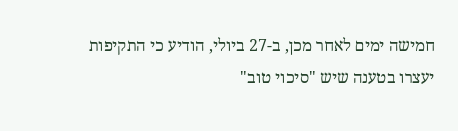חמישה ימים לאחר מכן, ב-27 ביולי, הודיע כי התקיפות יעצרו בטענה שיש "סיכוי טוב"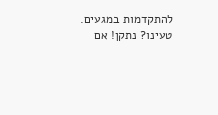להתקדמות במגעים.
טעינו? נתקן! אם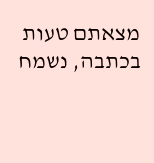מצאתם טעות בכתבה, נשמח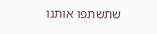שתשתפו אותנו